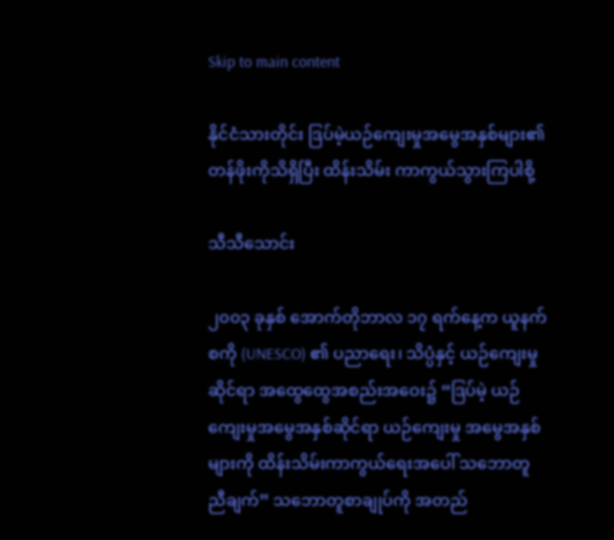Skip to main content

နိုင်ငံသားတိုင်း ဒြပ်မဲ့ယဉ်ကျေးမှုအမွေအနှစ်များ၏ တန်ဖိုးကိုသိရှိပြီး ထိန်းသိမ်း ကာကွယ်သွားကြပါစို့

သီသီသောင်း

၂၀၀၃ ခုနှစ် အောက်တိုဘာလ ၁၇ ရက်နေ့က ယူနက်စကို (UNESCO) ၏ ပညာရေး၊ သိပ္ပံနှင့် ယဉ်ကျေးမှုဆိုင်ရာ အထွေထွေအစည်းအဝေး၌ “ဒြပ်မဲ့ ယဉ်ကျေးမှုအမွေအနှစ်ဆိုင်ရာ ယဉ်ကျေးမှု အမွေအနှစ်များကို ထိန်းသိမ်းကာကွယ်ရေးအပေါ် သဘောတူညီချက်” သဘောတူစာချုပ်ကို အတည်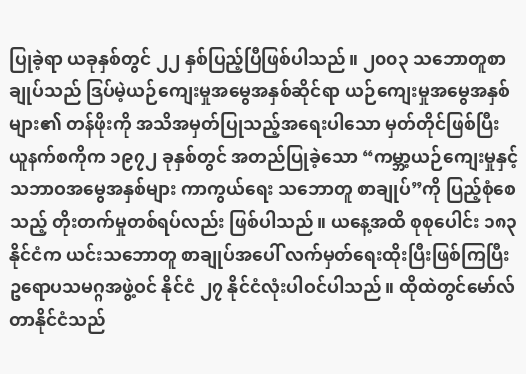ပြုခဲ့ရာ ယခုနှစ်တွင် ၂၂ နှစ်ပြည့်ပြီဖြစ်ပါသည်။ ၂၀၀၃ သဘောတူစာချုပ်သည် ဒြပ်မဲ့ယဉ်ကျေးမှုအမွေအနှစ်ဆိုင်ရာ ယဉ်ကျေးမှုအမွေအနှစ်များ၏ တန်ဖိုးကို အသိအမှတ်ပြုသည့်အရေးပါသော မှတ်တိုင်ဖြစ်ပြီး ယူနက်စကိုက ၁၉၇၂ ခုနှစ်တွင် အတည်ပြုခဲ့သော “ကမ္ဘာ့ယဉ်ကျေးမှုနှင့် သဘာဝအမွေအနှစ်များ ကာကွယ်ရေး သဘောတူ စာချုပ်”ကို ပြည့်စုံစေသည့် တိုးတက်မှုတစ်ရပ်လည်း ဖြစ်ပါသည်။ ယနေ့အထိ စုစုပေါင်း ၁၈၃ နိုင်ငံက ယင်းသဘောတူ စာချုပ်အပေါ် လက်မှတ်ရေးထိုးပြီးဖြစ်ကြပြီး ဥရောပသမဂ္ဂအဖွဲ့ဝင် နိုင်ငံ ၂၇ နိုင်ငံလုံးပါဝင်ပါသည်။ ထိုထဲတွင်မော်လ်တာနိုင်ငံသည်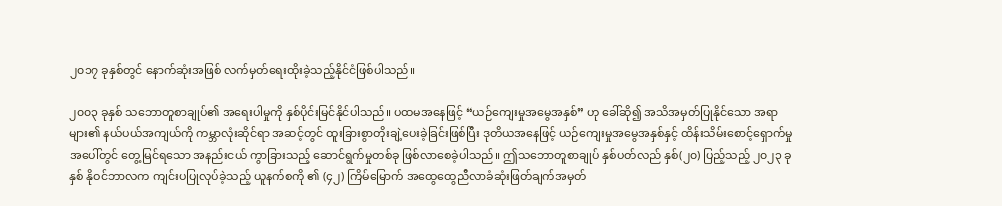၂၀၁၇ ခုနှစ်တွင် နောက်ဆုံးအဖြစ် လက်မှတ်ရေးထိုးခဲ့သည့်နိုင်ငံဖြစ်ပါသည်။

၂၀၀၃ ခုနှစ် သဘောတူစာချုပ်၏ အရေးပါမှုကို နှစ်ပိုင်းမြင်နိုင်ပါသည်။ ပထမအနေဖြင့် “ယဉ်ကျေးမှုအမွေအနှစ်” ဟု ခေါ်ဆို၍ အသိအမှတ်ပြုနိုင်သော အရာများ၏ နယ်ပယ်အကျယ်ကို ကမ္ဘာလုံးဆိုင်ရာ အဆင့်တွင် ထူးခြားစွာတိုးချဲ့ပေးခဲ့ခြင်းဖြစ်ပြီး ဒုတိယအနေဖြင့် ယဉ်ကျေးမှုအမွေအနှစ်နှင့် ထိန်းသိမ်းစောင့်ရှောက်မှုအပေါ်တွင် တွေ့မြင်ရသော အနည်းငယ် ကွာခြားသည့် ဆောင်ရွက်မှုတစ်ခု ဖြစ်လာစေခဲ့ပါသည်။ ဤသဘောတူစာချုပ် နှစ်ပတ်လည် နှစ်(၂၀) ပြည့်သည့် ၂၀၂၃ ခုနှစ် နိုဝင်ဘာလက ကျင်းပပြုလုပ်ခဲ့သည့် ယူနက်စကို ၏ (၄၂) ကြိမ်မြောက် အထွေထွေညီလာခံဆုံးဖြတ်ချက်အမှတ်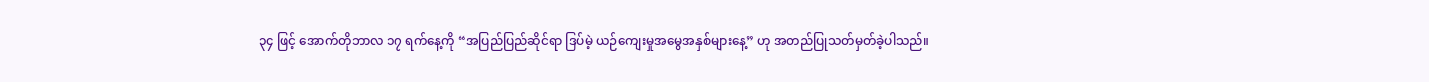၃၄ ဖြင့် အောက်တိုဘာလ ၁၇ ရက်နေ့ကို “အပြည်ပြည်ဆိုင်ရာ ဒြပ်မဲ့ ယဉ်ကျေးမှုအမွေအနှစ်များနေ့” ဟု အတည်ပြုသတ်မှတ်ခဲ့ပါသည်။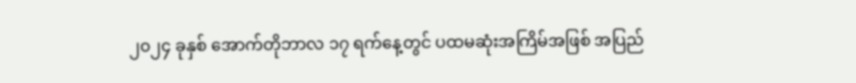၂၀၂၄ ခုနှစ် အောက်တိုဘာလ ၁၇ ရက်နေ့တွင် ပထမဆုံးအကြိမ်အဖြစ် အပြည်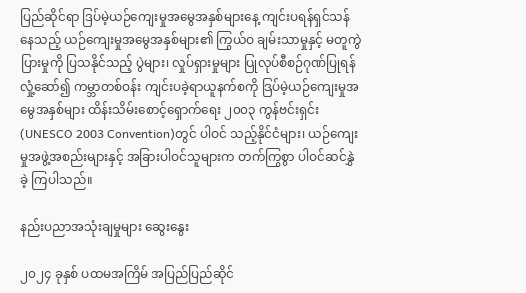ပြည်ဆိုင်ရာ ဒြပ်မဲ့ယဉ်ကျေးမှုအမွေအနှစ်များနေ့ ကျင်းပရန်ရှင်သန်နေသည့် ယဉ်ကျေးမှုအမွေအနှစ်များ၏ ကြွယ်ဝ ချမ်းသာမှုနှင့် မတူကွဲပြားမှုကို ပြသနိုင်သည့် ပွဲများ၊ လှုပ်ရှားမှုများ ပြုလုပ်စီစဉ်ဂုဏ်ပြုရန် လှုံ့ဆော်၍ ကမ္ဘာတစ်ဝန်း ကျင်းပခဲ့ရာယူနက်စကို ဒြပ်မဲ့ယဉ်ကျေးမှုအမွေအနှစ်များ ထိန်းသိမ်းစောင့်ရှောက်ရေး ၂၀၀၃ ကွန်ဗင်းရှင်း(UNESCO 2003 Convention)တွင် ပါဝင် သည့်နိုင်ငံများ၊ ယဉ်ကျေးမှုအဖွဲ့အစည်းများနှင့် အခြားပါဝင်သူများက တက်ကြွစွာ ပါဝင်ဆင်နွှဲခဲ့ ကြပါသည်။

နည်းပညာအသုံးချမှုများ ဆွေးနွေး

၂၀၂၄ ခုနှစ် ပထမအကြိမ် အပြည်ပြည်ဆိုင်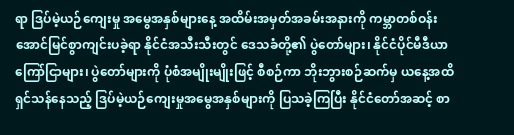ရာ ဒြပ်မဲ့ယဉ်ကျေးမှု အမွေအနှစ်များနေ့ အထိမ်းအမှတ်အခမ်းအနားကို ကမ္ဘာတစ်ဝန်း အောင်မြင်စွာကျင်းပခဲ့ရာ နိုင်ငံအသီးသီးတွင် ဒေသခံတို့၏ ပွဲတော်များ၊ နိုင်ငံပိုင်မီဒီယာကြော်ငြာများ၊ ပွဲတော်များကို ပုံစံအမျိုးမျိုးဖြင့် စီစဉ်ကာ ဘိုးဘွားစဉ်ဆက်မှ ယနေ့အထိ ရှင်သန်နေသည့် ဒြပ်မဲ့ယဉ်ကျေးမှုအမွေအနှစ်များကို ပြသခဲ့ကြပြီး နိုင်ငံတော်အဆင့် စာ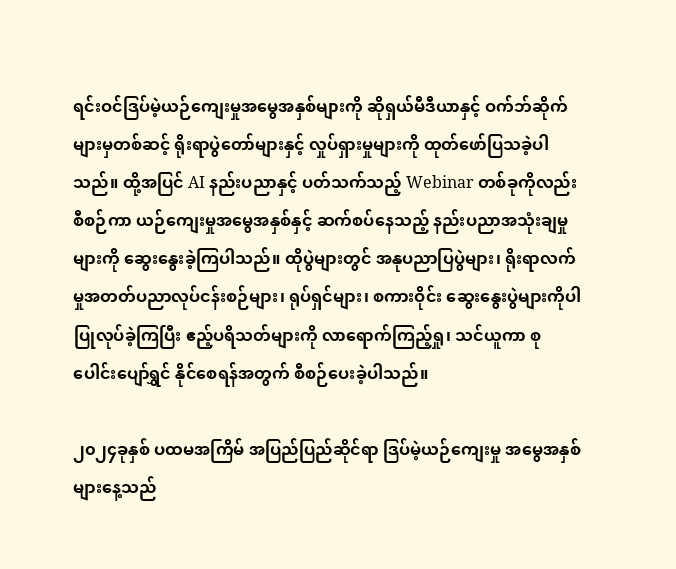ရင်းဝင်ဒြပ်မဲ့ယဉ်ကျေးမှုအမွေအနှစ်များကို ဆိုရှယ်မီဒီယာနှင့် ဝက်ဘ်ဆိုက် များမှတစ်ဆင့် ရိုးရာပွဲတော်များနှင့် လှုပ်ရှားမှုများကို ထုတ်ဖော်ပြသခဲ့ပါသည်။ ထို့အပြင် AI နည်းပညာနှင့် ပတ်သက်သည့် Webinar တစ်ခုကိုလည်း စီစဉ်ကာ ယဉ်ကျေးမှုအမွေအနှစ်နှင့် ဆက်စပ်နေသည့် နည်းပညာအသုံးချမှုများကို ဆွေးနွေးခဲ့ကြပါသည်။ ထိုပွဲများတွင် အနုပညာပြပွဲများ၊ ရိုးရာလက်မှုအတတ်ပညာလုပ်ငန်းစဉ်များ၊ ရုပ်ရှင်များ၊ စကားဝိုင်း ဆွေးနွေးပွဲများကိုပါ ပြုလုပ်ခဲ့ကြပြီး ဧည့်ပရိသတ်များကို လာရောက်ကြည့်ရှု၊ သင်ယူကာ စုပေါင်းပျော်ရွှင် နိုင်စေရန်အတွက် စီစဉ်ပေးခဲ့ပါသည်။

၂၀၂၄ခုနှစ် ပထမအကြိမ် အပြည်ပြည်ဆိုင်ရာ ဒြပ်မဲ့ယဉ်ကျေးမှု အမွေအနှစ်များနေ့သည်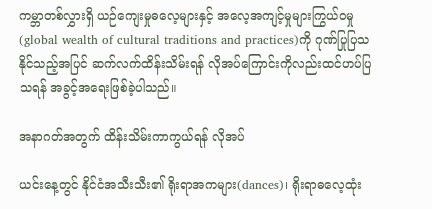ကမ္ဘာတစ်လွှားရှိ ယဉ်ကျေးမှုဓလေ့များနှင့် အလေ့အကျင့်မှုများကြွယ်ဝမှု (global wealth of cultural traditions and practices)ကို ဂုဏ်ပြုပြသနိုင်သည့်အပြင် ဆက်လက်ထိန်းသိမ်းရန် လိုအပ်ကြောင်းကိုလည်းထင်ဟပ်ပြသရန် အခွင့်အရေးဖြစ်ခဲ့ပါသည်။

အနာဂတ်အတွက် ထိန်းသိမ်းကာကွယ်ရန် လိုအပ်

ယင်းနေ့တွင် နိုင်ငံအသီးသီး၏ ရိုးရာအကများ(dances)၊ ရိုးရာဓလေ့ထုံး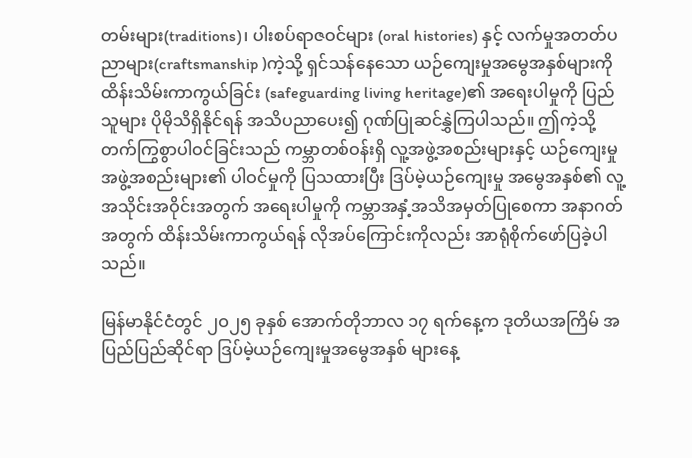တမ်းများ(traditions)၊ ပါးစပ်ရာဇဝင်များ (oral histories) နှင့် လက်မှုအတတ်ပညာများ(craftsmanship )ကဲ့သို့ ရှင်သန်နေသော ယဉ်ကျေးမှုအမွေအနှစ်များကို ထိန်းသိမ်းကာကွယ်ခြင်း (safeguarding living heritage)၏ အရေးပါမှုကို ပြည်သူများ ပိုမိုသိရှိနိုင်ရန် အသိပညာပေး၍ ဂုဏ်ပြုဆင်နွှဲကြပါသည်။ ဤကဲ့သို့ တက်ကြွစွာပါဝင်ခြင်းသည် ကမ္ဘာတစ်ဝန်းရှိ လူ့အဖွဲ့အစည်းများနှင့် ယဉ်ကျေးမှု အဖွဲ့အစည်းများ၏ ပါဝင်မှုကို ပြသထားပြီး ဒြပ်မဲ့ယဉ်ကျေးမှု အမွေအနှစ်၏ လူ့အသိုင်းအဝိုင်းအတွက် အရေးပါမှုကို ကမ္ဘာအနှံ့အသိအမှတ်ပြုစေကာ အနာဂတ်အတွက် ထိန်းသိမ်းကာကွယ်ရန် လိုအပ်ကြောင်းကိုလည်း အာရုံစိုက်ဖော်ပြခဲ့ပါသည်။

မြန်မာနိုင်ငံတွင် ၂ဝ၂၅ ခုနှစ် အောက်တိုဘာလ ၁၇ ရက်နေ့က ဒုတိယအကြိမ် အပြည်ပြည်ဆိုင်ရာ ဒြပ်မဲ့ယဉ်ကျေးမှုအမွေအနှစ် များနေ့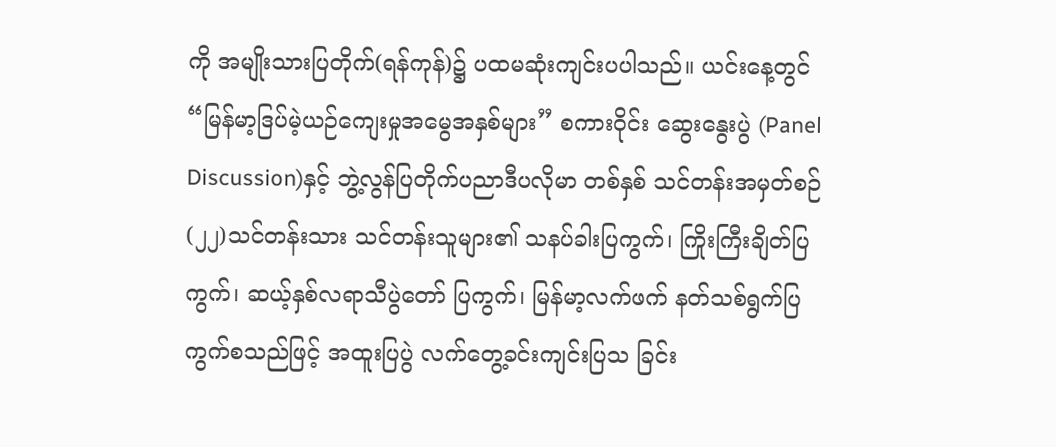ကို အမျိုးသားပြတိုက်(ရန်ကုန်)၌ ပထမဆုံးကျင်းပပါသည်။ ယင်းနေ့တွင်“မြန်မာ့ဒြပ်မဲ့ယဉ်ကျေးမှုအမွေအနှစ်များ” စကားဝိုင်း ဆွေးနွေးပွဲ (Panel Discussion)နှင့် ဘွဲ့လွန်ပြတိုက်ပညာဒီပလိုမာ တစ်နှစ် သင်တန်းအမှတ်စဉ် (၂၂)သင်တန်းသား သင်တန်းသူများ၏ သနပ်ခါးပြကွက်၊ ကြိုးကြီးချိတ်ပြကွက်၊ ဆယ့်နှစ်လရာသီပွဲတော် ပြကွက်၊ မြန်မာ့လက်ဖက် နတ်သစ်ရွက်ပြကွက်စသည်ဖြင့် အထူးပြပွဲ လက်တွေ့ခင်းကျင်းပြသ ခြင်း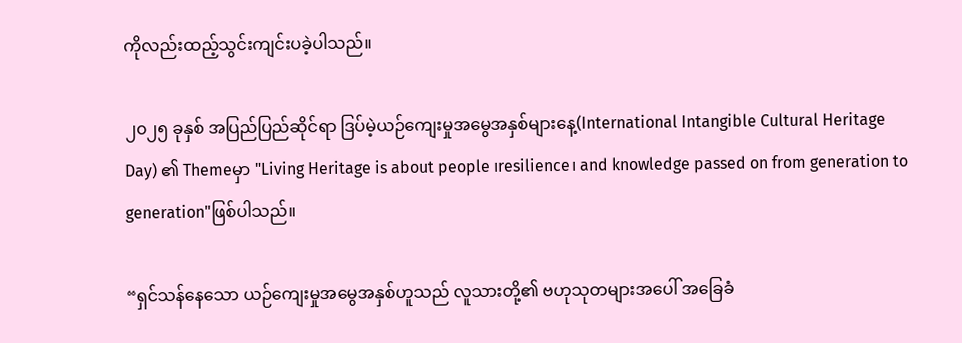ကိုလည်းထည့်သွင်းကျင်းပခဲ့ပါသည်။

၂၀၂၅ ခုနှစ် အပြည်ပြည်ဆိုင်ရာ ဒြပ်မဲ့ယဉ်ကျေးမှုအမွေအနှစ်များနေ့(International Intangible Cultural Heritage Day) ၏ Themeမှာ "Living Heritage is about people ၊resilience၊ and knowledge passed on from generation to generation"ဖြစ်ပါသည်။

“ရှင်သန်နေသော ယဉ်ကျေးမှုအမွေအနှစ်ဟူသည် လူသားတို့၏ ဗဟုသုတများအပေါ် အခြေခံ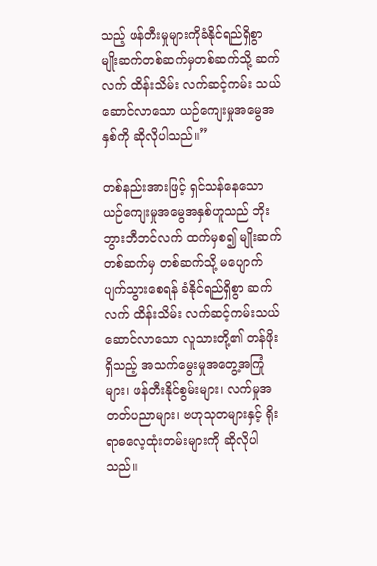သည့် ဖန်တီးမှုများကိုခံနိုင်ရည်ရှိစွာ မျိုးဆက်တစ်ဆက်မှတစ်ဆက်သို့ ဆက်လက် ထိန်းသိမ်း လက်ဆင့်ကမ်း သယ်ဆောင်လာသော ယဉ်ကျေးမှုအမွေအနှစ်ကို ဆိုလိုပါသည်။”

တစ်နည်းအားဖြင့် ရှင်သန်နေသော ယဉ်ကျေးမှုအမွေအနှစ်ဟူသည် ဘိုးဘွားဘီဘင်လက် ထက်မှစ၍ မျိုးဆက်တစ်ဆက်မှ တစ်ဆက်သို့ မပျောက်ပျက်သွားစေရန် ခံနိုင်ရည်ရှိစွာ ဆက်လက် ထိန်းသိမ်း လက်ဆင့်ကမ်းသယ်ဆောင်လာသော လူသားတို့၏ တန်ဖိုးရှိသည့် အသက်မွေးမှုအတွေ့အကြုံများ၊ ဖန်တီးနိုင်စွမ်းများ၊ လက်မှုအတတ်ပညာများ၊ ဗဟုသုတများနှင့် ရိုးရာဓလေ့ထုံးတမ်းများကို ဆိုလိုပါသည်။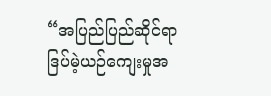“အပြည်ပြည်ဆိုင်ရာ ဒြပ်မဲ့ယဉ်ကျေးမှုအ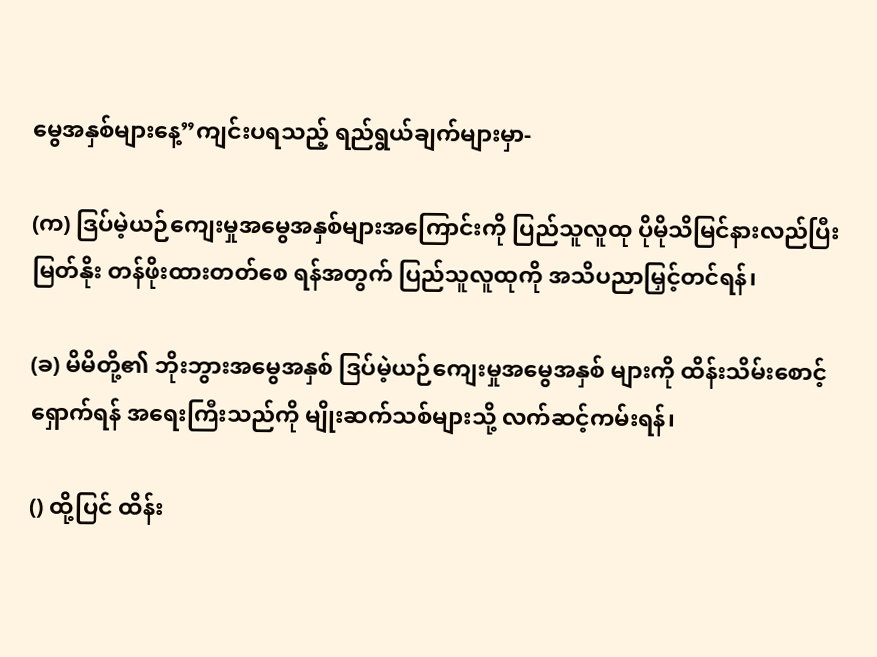မွေအနှစ်များနေ့”ကျင်းပရသည့် ရည်ရွယ်ချက်များမှာ-

(က) ဒြပ်မဲ့ယဉ်ကျေးမှုအမွေအနှစ်များအကြောင်းကို ပြည်သူလူထု ပိုမိုသိမြင်နားလည်ပြီး မြတ်နိုး တန်ဖိုးထားတတ်စေ ရန်အတွက် ပြည်သူလူထုကို အသိပညာမြှင့်တင်ရန်၊

(ခ) မိမိတို့၏ ဘိုးဘွားအမွေအနှစ် ဒြပ်မဲ့ယဉ်ကျေးမှုအမွေအနှစ် များကို ထိန်းသိမ်းစောင့် ရှောက်ရန် အရေးကြီးသည်ကို မျိုးဆက်သစ်များသို့ လက်ဆင့်ကမ်းရန်၊

() ထို့ပြင် ထိန်း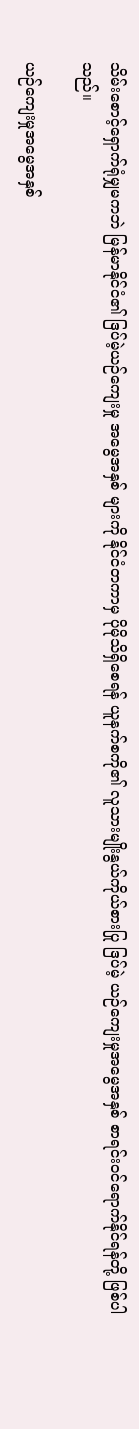သိမ်းစောင့်ရှောက်ရုံမျှမကဘဲ မြန်မာနိုင်ငံ၏ ဒြပ်မဲ့ယဉ်ကျေးမှု အမွေအနှစ် များကို နိုင်ငံတကာမှ ပိုမိုသိရှိစေရန် ယူနက်စကို၏ လူသားမျိုးနွယ်ကိုယ်စားပြု ဒြပ်မဲ့ ယဉ်ကျေးမှုအမွေအနှစ် စာရင်းဝင်ရောက်နိုင်ရန်တို့ ဖြစ်ပါသည်။

ယဉ်ကျေးမှုအမွေအနှစ်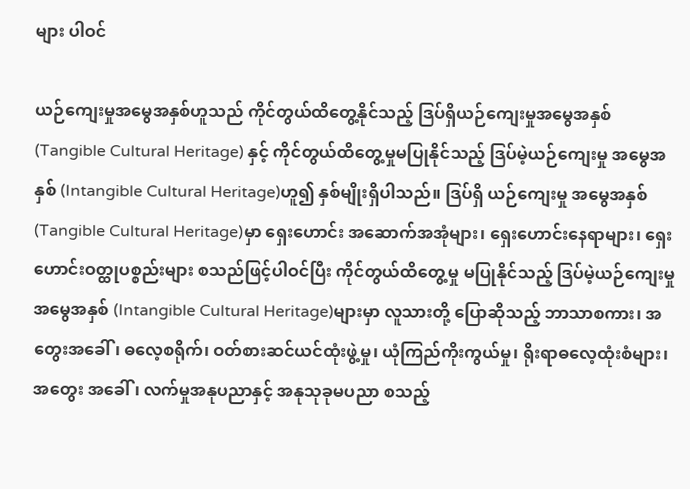များ ပါဝင်

ယဉ်ကျေးမှုအမွေအနှစ်ဟူသည် ကိုင်တွယ်ထိတွေ့နိုင်သည့် ဒြပ်ရှိယဉ်ကျေးမှုအမွေအနှစ် (Tangible Cultural Heritage) နှင့် ကိုင်တွယ်ထိတွေ့မှုမပြုနိုင်သည့် ဒြပ်မဲ့ယဉ်ကျေးမှု အမွေအနှစ် (Intangible Cultural Heritage)ဟူ၍ နှစ်မျိုးရှိပါသည်။ ဒြပ်ရှိ ယဉ်ကျေးမှု အမွေအနှစ်(Tangible Cultural Heritage)မှာ ရှေးဟောင်း အဆောက်အအုံများ၊ ရှေးဟောင်းနေရာများ၊ ရှေးဟောင်းဝတ္ထုပစ္စည်းများ စသည်ဖြင့်ပါဝင်ပြီး ကိုင်တွယ်ထိတွေ့မှု မပြုနိုင်သည့် ဒြပ်မဲ့ယဉ်ကျေးမှုအမွေအနှစ် (Intangible Cultural Heritage)များမှာ လူသားတို့ ပြောဆိုသည့် ဘာသာစကား၊ အတွေးအခေါ်၊ ဓလေ့စရိုက်၊ ဝတ်စားဆင်ယင်ထုံးဖွဲ့မှု၊ ယုံကြည်ကိုးကွယ်မှု၊ ရိုးရာဓလေ့ထုံးစံများ၊ အတွေး အခေါ်၊ လက်မှုအနုပညာနှင့် အနုသုခုမပညာ စသည့်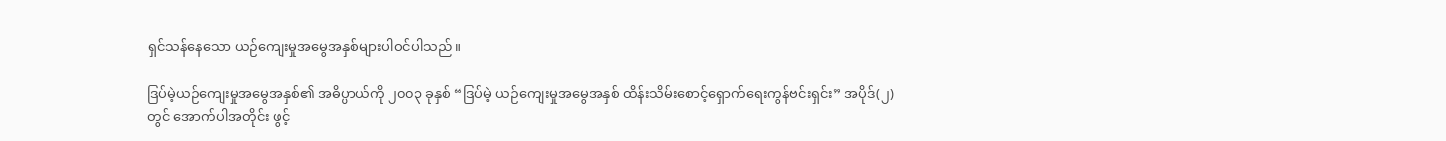ရှင်သန်နေသော ယဉ်ကျေးမှုအမွေအနှစ်များပါဝင်ပါသည်။

ဒြပ်မဲ့ယဉ်ကျေးမှုအမွေအနှစ်၏ အဓိပ္ပာယ်ကို ၂၀၀၃ ခုနှစ် “ဒြပ်မဲ့ ယဉ်ကျေးမှုအမွေအနှစ် ထိန်းသိမ်းစောင့်ရှောက်ရေးကွန်ဗင်းရှင်း” အပိုဒ်(၂)တွင် အောက်ပါအတိုင်း ဖွင့်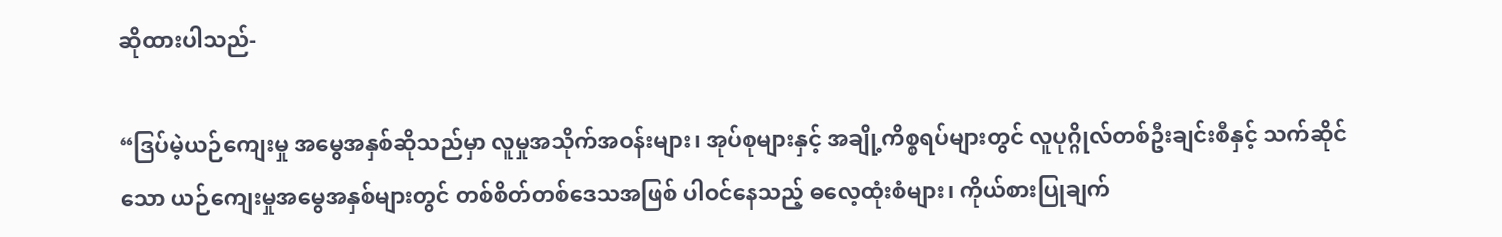ဆိုထားပါသည်-

“ဒြပ်မဲ့ယဉ်ကျေးမှု အမွေအနှစ်ဆိုသည်မှာ လူမှုအသိုက်အဝန်းများ၊ အုပ်စုများနှင့် အချို့ကိစ္စရပ်များတွင် လူပုဂ္ဂိုလ်တစ်ဦးချင်းစီနှင့် သက်ဆိုင်သော ယဉ်ကျေးမှုအမွေအနှစ်များတွင် တစ်စိတ်တစ်ဒေသအဖြစ် ပါဝင်နေသည့် ဓလေ့ထုံးစံများ၊ ကိုယ်စားပြုချက်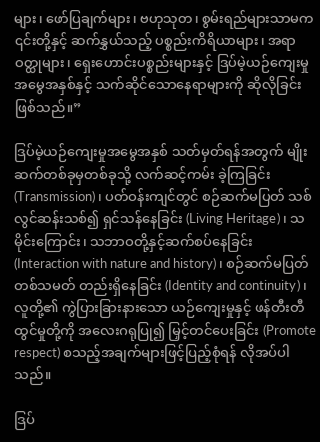များ၊ ဖော်ပြချက်များ၊ ဗဟုသုတ၊ စွမ်းရည်များသာမက ၎င်းတို့နှင့် ဆက်နွှယ်သည့် ပစ္စည်းကိရိယာများ၊ အရာဝတ္ထုများ၊ ရှေးဟောင်းပစ္စည်းများနှင့် ဒြပ်မဲ့ယဉ်ကျေးမှုအမွေအနှစ်နှင့် သက်ဆိုင်သောနေရာများကို ဆိုလိုခြင်း ဖြစ်သည်။”

ဒြပ်မဲ့ယဉ်ကျေးမှုအမွေအနှစ် သတ်မှတ်ရန်အတွက် မျိုးဆက်တစ်ခုမှတစ်ခုသို့ လက်ဆင့်ကမ်း ခဲ့ကြခြင်း (Transmission)၊ ပတ်ဝန်းကျင်တွင် စဉ်ဆက်မပြတ် သစ်လွင်ဆန်းသစ်၍ ရှင်သန်နေခြင်း (Living Heritage)၊ သမိုင်းကြောင်း၊ သဘာဝတို့နှင့်ဆက်စပ်နေခြင်း (Interaction with nature and history)၊ စဉ်ဆက်မပြတ် တစ်သမတ် တည်းရှိနေခြင်း (Identity and continuity)၊ လူတို့၏ ကွဲပြားခြားနားသော ယဉ်ကျေးမှုနှင့် ဖန်တီးတီထွင်မှုတို့ကို အလေးဂရုပြု၍ မြှင့်တင်ပေးခြင်း (Promote respect) စသည့်အချက်များဖြင့်ပြည့်စုံရန် လိုအပ်ပါသည်။

ဒြပ်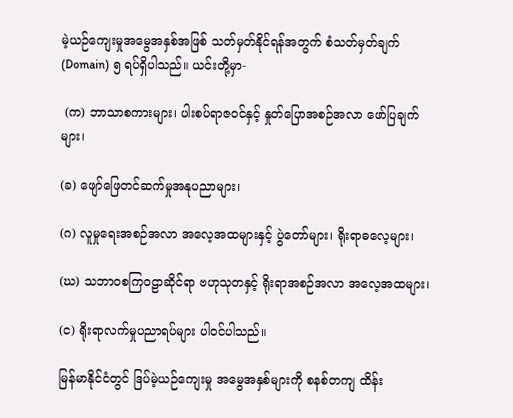မဲ့ယဉ်ကျေးမှုအမွေအနှစ်အဖြစ် သတ်မှတ်နိုင်ရန်အတွက် စံသတ်မှတ်ချက် (Domain) ၅ ရပ်ရှိပါသည်။ ယင်းတို့မှာ-

 (က) ဘာသာစကားများ၊ ပါးစပ်ရာဇဝင်နှင့် နှုတ်ပြောအစဉ်အလာ ဖော်ပြချက်များ၊

(ခ) ဖျော်ဖြေတင်ဆက်မှုအနုပညာများ၊

(ဂ) လူမှုရေးအစဉ်အလာ အလေ့အထများနှင့် ပွဲတော်များ၊ ရိုးရာဓလေ့များ၊

(ဃ) သဘာဝစကြဝဠာဆိုင်ရာ ဗဟုသုတနှင့် ရိုးရာအစဉ်အလာ အလေ့အထများ၊

(င) ရိုးရာလက်မှုပညာရပ်များ ပါဝင်ပါသည်။

မြန်မာနိုင်ငံတွင် ဒြပ်မဲ့ယဉ်ကျေးမှု အမွေအနှစ်များကို စနစ်တကျ ထိန်း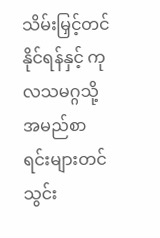သိမ်းမြှင့်တင်နိုင်ရန်နှင့် ကုလသမဂ္ဂသို့ အမည်စာရင်းများတင်သွင်း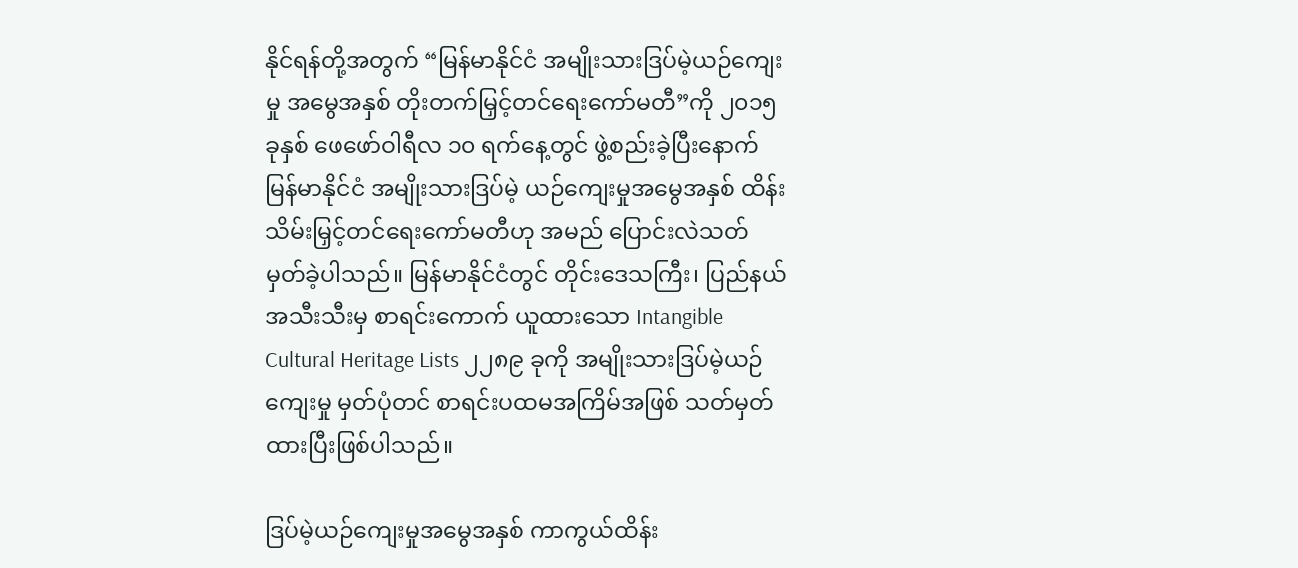နိုင်ရန်တို့အတွက် “မြန်မာနိုင်ငံ အမျိုးသားဒြပ်မဲ့ယဉ်ကျေးမှု အမွေအနှစ် တိုးတက်မြှင့်တင်ရေးကော်မတီ”ကို ၂၀၁၅ ခုနှစ် ဖေဖော်ဝါရီလ ၁၀ ရက်နေ့တွင် ဖွဲ့စည်းခဲ့ပြီးနောက် မြန်မာနိုင်ငံ အမျိုးသားဒြပ်မဲ့ ယဉ်ကျေးမှုအမွေအနှစ် ထိန်းသိမ်းမြှင့်တင်ရေးကော်မတီဟု အမည် ပြောင်းလဲသတ် မှတ်ခဲ့ပါသည်။ မြန်မာနိုင်ငံတွင် တိုင်းဒေသကြီး၊ ပြည်နယ် အသီးသီးမှ စာရင်းကောက် ယူထားသော Intangible Cultural Heritage Lists ၂၂၈၉ ခုကို အမျိုးသားဒြပ်မဲ့ယဉ်ကျေးမှု မှတ်ပုံတင် စာရင်းပထမအကြိမ်အဖြစ် သတ်မှတ်ထားပြီးဖြစ်ပါသည်။

ဒြပ်မဲ့ယဉ်ကျေးမှုအမွေအနှစ် ကာကွယ်ထိန်း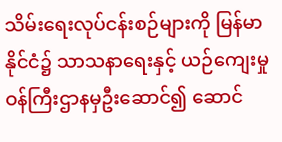သိမ်းရေးလုပ်ငန်းစဉ်များကို မြန်မာနိုင်ငံ၌ သာသနာရေးနှင့် ယဉ်ကျေးမှုဝန်ကြီးဌာနမှဦးဆောင်၍ ဆောင်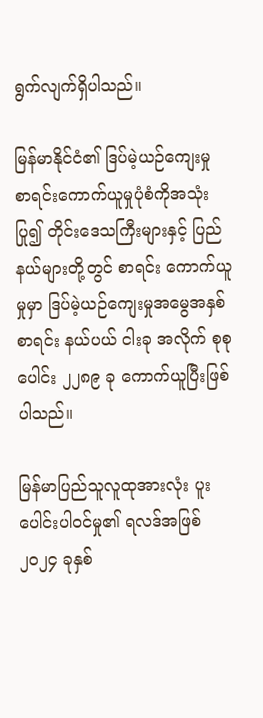ရွက်လျက်ရှိပါသည်။

မြန်မာနိုင်ငံ၏ ဒြပ်မဲ့ယဉ်ကျေးမှု စာရင်းကောက်ယူမှုပုံစံကိုအသုံးပြု၍ တိုင်းဒေသကြီးများနှင့် ပြည်နယ်များတို့တွင် စာရင်း ကောက်ယူမှုမှာ ဒြပ်မဲ့ယဉ်ကျေးမှုအမွေအနှစ်စာရင်း နယ်ပယ် ငါးခု အလိုက် စုစုပေါင်း ၂၂၈၉ ခု ကောက်ယူပြီးဖြစ်ပါသည်။

မြန်မာပြည်သူလူထုအားလုံး ပူးပေါင်းပါဝင်မှု၏ ရလဒ်အဖြစ် ၂၀၂၄ ခုနှစ်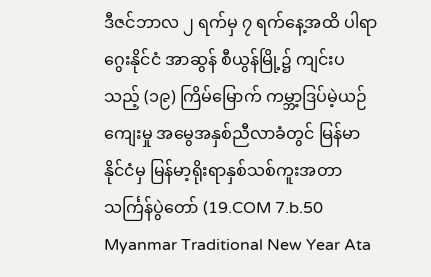ဒီဇင်ဘာလ ၂ ရက်မှ ၇ ရက်နေ့အထိ ပါရာဂွေးနိုင်ငံ အာဆွန် စီယွန်မြို့၌ ကျင်းပသည့် (၁၉) ကြိမ်မြောက် ကမ္ဘာ့ဒြပ်မဲ့ယဉ်ကျေးမှု အမွေအနှစ်ညီလာခံတွင် မြန်မာနိုင်ငံမှ မြန်မာ့ရိုးရာနှစ်သစ်ကူးအတာ သင်္ကြန်ပွဲတော် (19.COM 7.b.50 Myanmar Traditional New Year Ata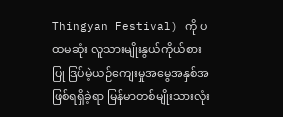Thingyan Festival) ကို ပထမဆုံး လူသားမျိုးနွယ်ကိုယ်စားပြု ဒြပ်မဲ့ယဉ်ကျေးမှုအမွေအနှစ်အဖြစ်ရရှိခဲ့ရာ မြန်မာတစ်မျိုးသားလုံး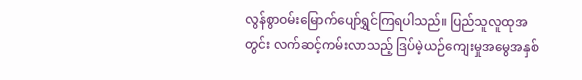လွန်စွာဝမ်းမြောက်ပျော်ရွှင်ကြရပါသည်။ ပြည်သူလူထုအတွင်း လက်ဆင့်ကမ်းလာသည့် ဒြပ်မဲ့ယဉ်ကျေးမှုအမွေအနှစ်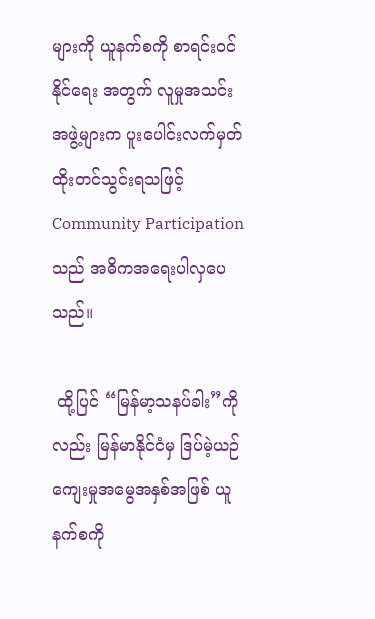များကို ယူနက်စကို စာရင်းဝင်နိုင်ရေး အတွက် လူမှုအသင်းအဖွဲ့များက ပူးပေါင်းလက်မှတ်ထိုးတင်သွင်းရသဖြင့် Community Participationသည် အဓိကအရေးပါလှပေသည်။

 ထို့ပြင် “မြန်မာ့သနပ်ခါး”ကိုလည်း မြန်မာနိုင်ငံမှ ဒြပ်မဲ့ယဉ်ကျေးမှုအမွေအနှစ်အဖြစ် ယူနက်စကို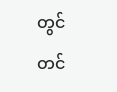တွင် တင်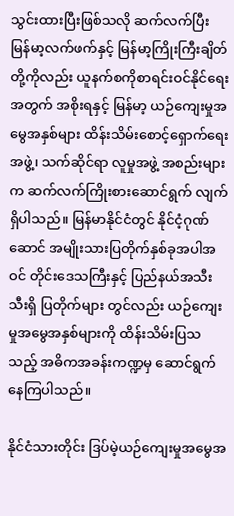သွင်းထားပြီးဖြစ်သလို ဆက်လက်ပြီး မြန်မာ့လက်ဖက်နှင့် မြန်မာ့ကြိုးကြီးချိတ်တို့ကိုလည်း ယူနက်စကိုစာရင်းဝင်နိုင်ရေးအတွက် အစိုးရနှင့် မြန်မာ့ ယဉ်ကျေးမှုအမွေအနှစ်များ ထိန်းသိမ်းစောင့်ရှောက်ရေးအဖွဲ့၊ သက်ဆိုင်ရာ လူမှုအဖွဲ့ အစည်းများက ဆက်လက်ကြိုးစားဆောင်ရွက် လျက်ရှိပါသည်။ မြန်မာနိုင်ငံတွင် နိုင်ငံ့ဂုဏ်ဆောင် အမျိုးသားပြတိုက်နှစ်ခုအပါအဝင် တိုင်းဒေသကြီးနှင့် ပြည်နယ်အသီးသီးရှိ ပြတိုက်များ တွင်လည်း ယဉ်ကျေးမှုအမွေအနှစ်များကို ထိန်းသိမ်းပြသသည့် အဓိကအခန်းကဏ္ဍမှ ဆောင်ရွက်နေကြပါသည်။

နိုင်ငံသားတိုင်း ဒြပ်မဲ့ယဉ်ကျေးမှုအမွေအ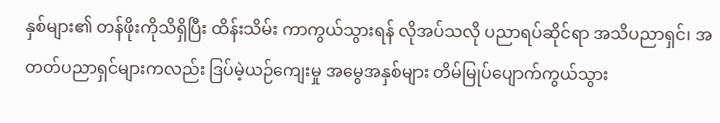နှစ်များ၏ တန်ဖိုးကိုသိရှိပြီး ထိန်းသိမ်း ကာကွယ်သွားရန် လိုအပ်သလို ပညာရပ်ဆိုင်ရာ အသိပညာရှင်၊ အတတ်ပညာရှင်များကလည်း ဒြပ်မဲ့ယဉ်ကျေးမှု အမွေအနှစ်များ တိမ်မြုပ်ပျောက်ကွယ်သွား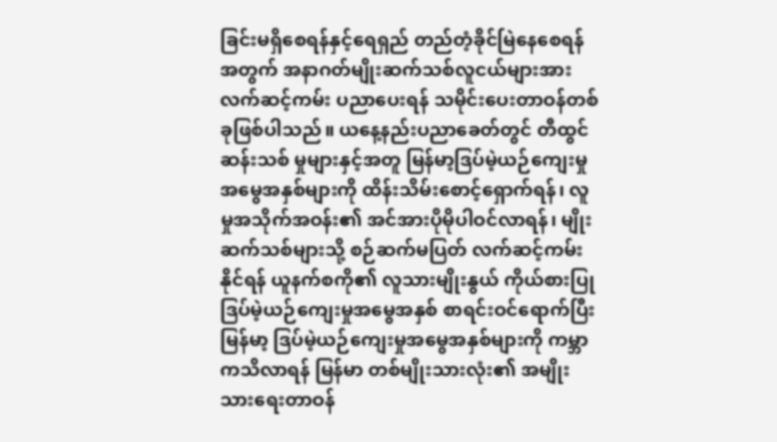ခြင်းမရှိစေရန်နှင့်ရေရှည် တည်တံ့ခိုင်မြဲနေစေရန်အတွက် အနာဂတ်မျိုးဆက်သစ်လူငယ်များအား လက်ဆင့်ကမ်း ပညာပေးရန် သမိုင်းပေးတာဝန်တစ်ခုဖြစ်ပါသည်။ ယနေ့နည်းပညာခေတ်တွင် တီထွင်ဆန်းသစ် မှုများနှင့်အတူ မြန်မာ့ဒြပ်မဲ့ယဉ်ကျေးမှုအမွေအနှစ်များကို ထိန်းသိမ်း‌စောင့်ရှောက်ရန်၊ လူမှုအသိုက်အဝန်း၏ အင်အားပိုမိုပါဝင်လာရန်၊ မျိုးဆက်သစ်များသို့ စဉ်ဆက်မပြတ် လက်ဆင့်ကမ်းနိုင်ရန် ယူနက်စကို၏ လူသားမျိုးနွယ် ကိုယ်စားပြု ဒြပ်မဲ့ယဉ်ကျေးမှုအမွေအနှစ် စာရင်းဝင်ရောက်ပြီး မြန်မာ့ ဒြပ်မဲ့ယဉ်ကျေးမှုအမွေအနှစ်များကို ကမ္ဘာကသိလာရန် မြန်မာ တစ်မျိုးသားလုံး၏ အမျိုးသားရေးတာဝန်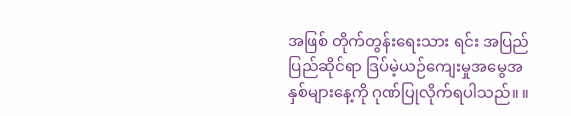အဖြစ် တိုက်တွန်းရေးသား ရင်း အပြည်ပြည်ဆိုင်ရာ ဒြပ်မဲ့ယဉ်ကျေးမှုအမွေအနှစ်များနေ့ကို ဂုဏ်ပြုလိုက်ရပါသည်။ ။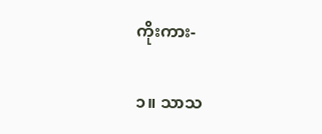ကိုးကား-

၁။ သာသ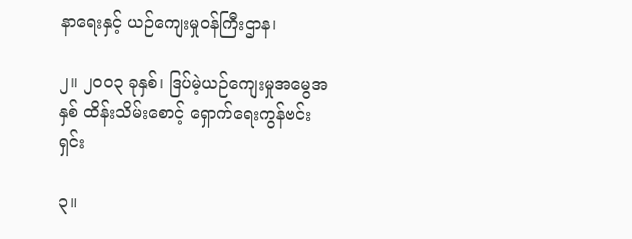နာရေးနှင့် ယဉ်ကျေးမှုဝန်ကြီးဌာန၊

၂။ ၂၀၀၃ ခုနှစ်၊ ဒြပ်မဲ့ယဉ်ကျေးမှုအမွေအနှစ် ထိန်းသိမ်းစောင့် ရှောက်ရေးကွန်ဗင်းရှင်း

၃။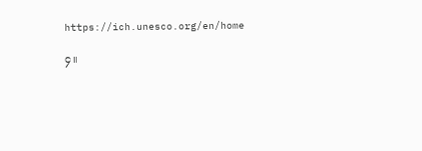https://ich.unesco.org/en/home

၄။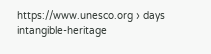https://www.unesco.org › days intangible-heritage